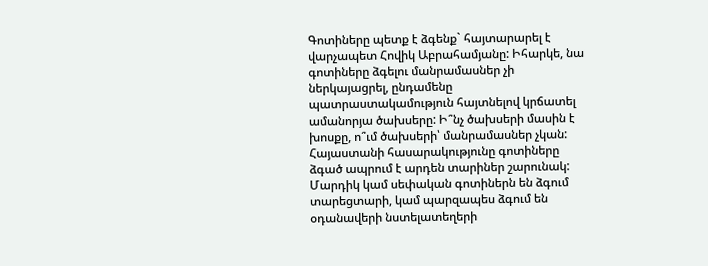Գոտիները պետք է ձգենք` հայտարարել է վարչապետ Հովիկ Աբրահամյանը: Իհարկե, նա գոտիները ձգելու մանրամասներ չի ներկայացրել, ընդամենը պատրաստակամություն հայտնելով կրճատել ամանորյա ծախսերը: Ի՞նչ ծախսերի մասին է խոսքը, ո՞ւմ ծախսերի՝ մանրամասներ չկան:
Հայաստանի հասարակությունը գոտիները ձգած ապրում է արդեն տարիներ շարունակ: Մարդիկ կամ սեփական գոտիներն են ձգում տարեցտարի, կամ պարզապես ձգում են օդանավերի նստելատեղերի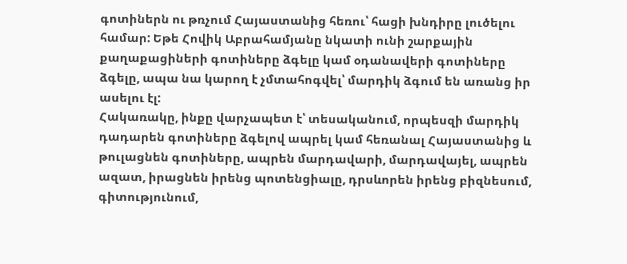գոտիներն ու թռչում Հայաստանից հեռու՝ հացի խնդիրը լուծելու համար: Եթե Հովիկ Աբրահամյանը նկատի ունի շարքային քաղաքացիների գոտիները ձգելը կամ օդանավերի գոտիները ձգելը, ապա նա կարող է չմտահոգվել՝ մարդիկ ձգում են առանց իր ասելու էլ:
Հակառակը, ինքը վարչապետ է՝ տեսականում, որպեսզի մարդիկ դադարեն գոտիները ձգելով ապրել կամ հեռանալ Հայաստանից և թուլացնեն գոտիները, ապրեն մարդավարի, մարդավայել, ապրեն ազատ, իրացնեն իրենց պոտենցիալը, դրսևորեն իրենց բիզնեսում, գիտությունում,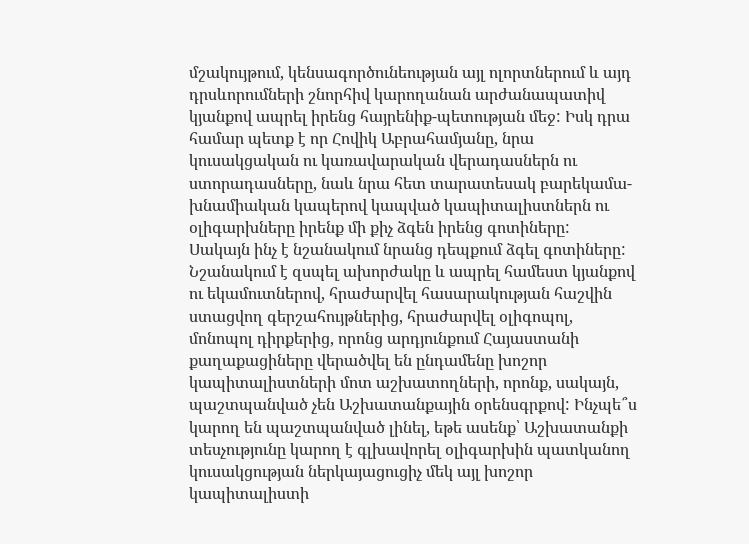մշակույթում, կենսագործունեության այլ ոլորտներում և այդ դրսևորումների շնորհիվ կարողանան արժանապատիվ կյանքով ապրել իրենց հայրենիք-պետության մեջ: Իսկ դրա համար պետք է որ Հովիկ Աբրահամյանը, նրա կուսակցական ու կառավարական վերադասներն ու ստորադասները, նաև նրա հետ տարատեսակ բարեկամա-խնամիական կապերով կապված կապիտալիստներն ու օլիգարխները իրենք մի քիչ ձգեն իրենց գոտիները:
Սակայն ինչ է նշանակում նրանց դեպքում ձգել գոտիները: Նշանակում է զսպել ախորժակը և ապրել համեստ կյանքով ու եկամուտներով, հրաժարվել հասարակության հաշվին ստացվող գերշահույթներից, հրաժարվել օլիգոպոլ, մոնոպոլ դիրքերից, որոնց արդյունքում Հայաստանի քաղաքացիները վերածվել են ընդամենը խոշոր կապիտալիստների մոտ աշխատողների, որոնք, սակայն, պաշտպանված չեն Աշխատանքային օրենսգրքով: Ինչպե՞ս կարող են պաշտպանված լինել, եթե ասենք՝ Աշխատանքի տեսչությունը կարող է գլխավորել օլիգարխին պատկանող կուսակցության ներկայացուցիչ մեկ այլ խոշոր կապիտալիստի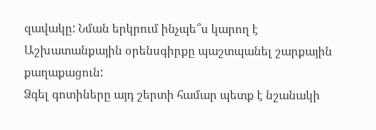զավակը: Նման երկրում ինչպե՞ս կարող է Աշխատանքային օրենսգիրքը պաշտպանել շարքային քաղաքացուն:
Ձգել գոտիները այդ շերտի համար պետք է նշանակի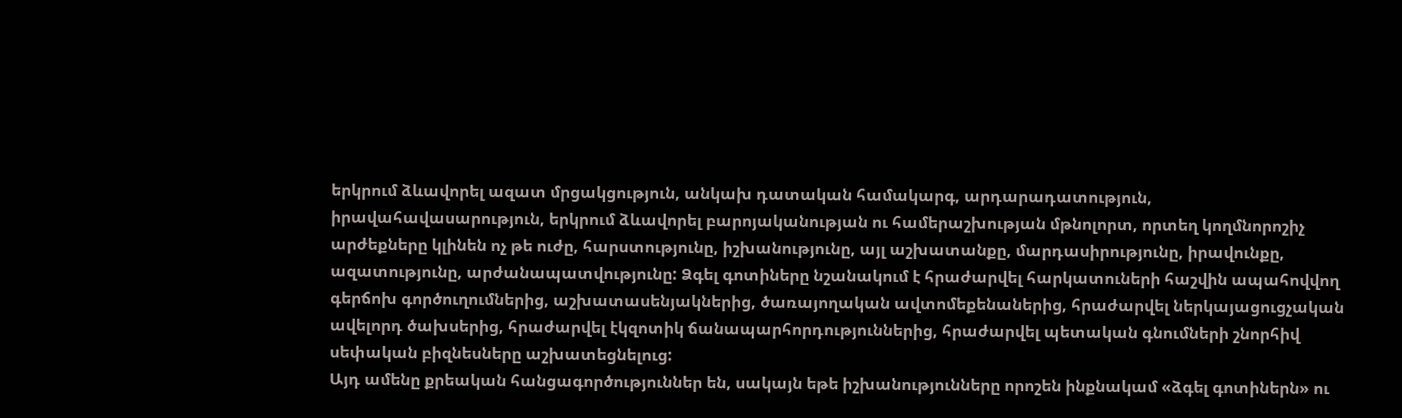երկրում ձևավորել ազատ մրցակցություն, անկախ դատական համակարգ, արդարադատություն, իրավահավասարություն, երկրում ձևավորել բարոյականության ու համերաշխության մթնոլորտ, որտեղ կողմնորոշիչ արժեքները կլինեն ոչ թե ուժը, հարստությունը, իշխանությունը, այլ աշխատանքը, մարդասիրությունը, իրավունքը, ազատությունը, արժանապատվությունը: Ձգել գոտիները նշանակում է հրաժարվել հարկատուների հաշվին ապահովվող գերճոխ գործուղումներից, աշխատասենյակներից, ծառայողական ավտոմեքենաներից, հրաժարվել ներկայացուցչական ավելորդ ծախսերից, հրաժարվել էկզոտիկ ճանապարհորդություններից, հրաժարվել պետական գնումների շնորհիվ սեփական բիզնեսները աշխատեցնելուց:
Այդ ամենը քրեական հանցագործություններ են, սակայն եթե իշխանությունները որոշեն ինքնակամ «ձգել գոտիներն» ու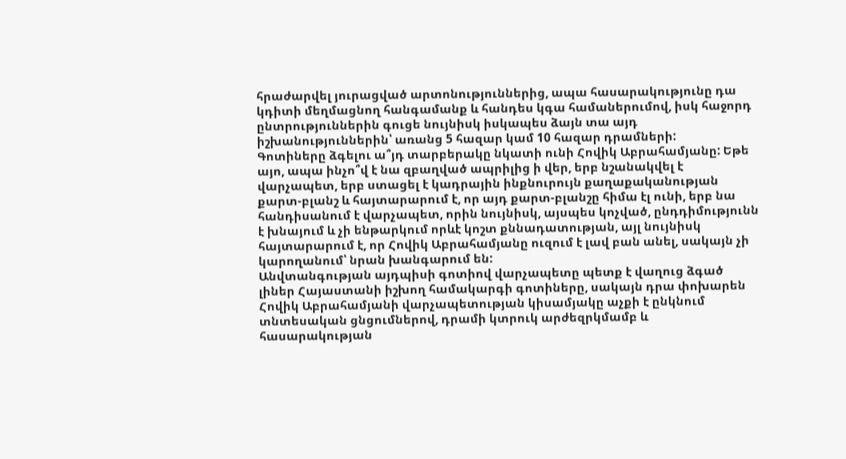հրաժարվել յուրացված արտոնություններից, ապա հասարակությունը դա կդիտի մեղմացնող հանգամանք և հանդես կգա համաներումով, իսկ հաջորդ ընտրություններին գուցե նույնիսկ իսկապես ձայն տա այդ իշխանություններին՝ առանց 5 հազար կամ 10 հազար դրամների:
Գոտիները ձգելու ա՞յդ տարբերակը նկատի ունի Հովիկ Աբրահամյանը: Եթե այո, ապա ինչո՞վ է նա զբաղված ապրիլից ի վեր, երբ նշանակվել է վարչապետ, երբ ստացել է կադրային ինքնուրույն քաղաքականության քարտ-բլանշ և հայտարարում է, որ այդ քարտ-բլանշը հիմա էլ ունի, երբ նա հանդիսանում է վարչապետ, որին նույնիսկ, այսպես կոչված, ընդդիմությունն է խնայում և չի ենթարկում որևէ կոշտ քննադատության, այլ նույնիսկ հայտարարում է, որ Հովիկ Աբրահամյանը ուզում է լավ բան անել, սակայն չի կարողանում՝ նրան խանգարում են:
Անվտանգության այդպիսի գոտիով վարչապետը պետք է վաղուց ձգած լիներ Հայաստանի իշխող համակարգի գոտիները, սակայն դրա փոխարեն Հովիկ Աբրահամյանի վարչապետության կիսամյակը աչքի է ընկնում տնտեսական ցնցումներով, դրամի կտրուկ արժեզրկմամբ և հասարակության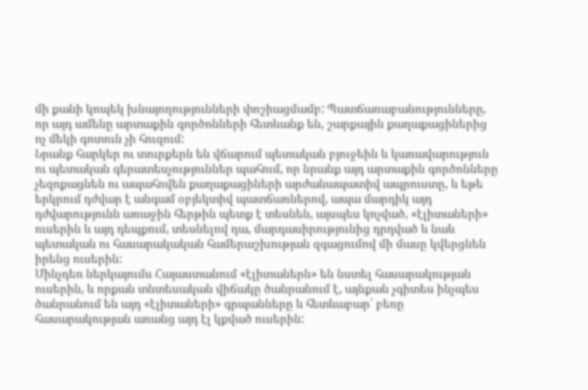մի քանի կոպեկ խնայողությունների փոշիացմամբ: Պատճառաբանությունները, որ այդ ամենը արտաքին գործոնների հետևանք են, շարքային քաղաքացիներից ոչ մեկի գոտուն չի հուզում:
Նրանք հարկեր ու տուրքերն են վճարում պետական բյուջեին և կառավարություն ու պետական գերատեսչություններ պահում, որ նրանք այդ արտաքին գործոնները չեզոքացնեն ու ապահովեն քաղաքացիների արժանապատիվ ապրուստը, և եթե երկրում դժվար է անգամ օբյեկտիվ պատճառներով, ապա մարդիկ այդ դժվարությունն առաջին հերթին պետք է տեսնեն, այսպես կոչված, «էլիտաների» ուսերին և այդ դեպքում, տեսնելով դա, մարդասիրությունից դրդված և նաև պետական ու հասարակական համերաշխության զգացումով մի մասը կվերցնեն իրենց ուսերին:
Մինչդեռ ներկայումս Հայաստանում «էլիտաներն» են նստել հասարակության ուսերին, և որքան տնտեսական վիճակը ծանրանում է, այնքան չգիտես ինչպես ծանրանում են այդ «էլիտաների» գրպանները և հետևաբար՝ բեռը հասարակության առանց այդ էլ կքված ուսերին: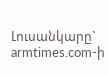Լուսանկարը` armtimes.com-ի